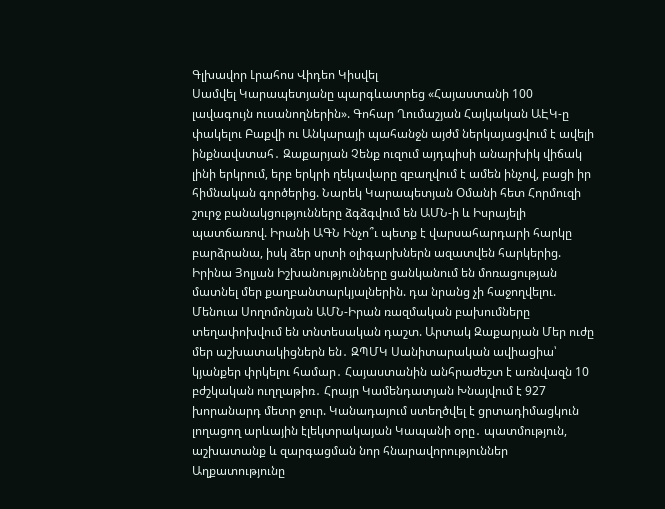Գլխավոր Լրահոս Վիդեո Կիսվել
Սամվել Կարապետյանը պարգևատրեց «Հայաստանի 100 լավագույն ուսանողներին». Գոհար Ղումաշյան Հայկական ԱԷԿ-ը փակելու Բաքվի ու Անկարայի պահանջն այժմ ներկայացվում է ավելի ինքնավստահ․ Զաքարյան Չենք ուզում այդպիսի անարխիկ վիճակ լինի երկրում, երբ երկրի ղեկավարը զբաղվում է ամեն ինչով, բացի իր հիմնական գործերից. Նարեկ Կարապետյան Օմանի հետ Հորմուզի շուրջ բանակցությունները ձգձգվում են ԱՄՆ-ի և Իսրայելի պատճառով. Իրանի ԱԳՆ Ինչո՞ւ պետք է վարսահարդարի հարկը բարձրանա, իսկ ձեր սրտի օլիգարխներն ազատվեն հարկերից. Իրինա Յոլյան Իշխանությունները ցանկանում են մոռացության մատնել մեր քաղբանտարկյալներին. դա նրանց չի հաջողվելու. Մենուա Սողոմոնյան ԱՄՆ-Իրան ռազմական բախումները տեղափոխվում են տնտեսական դաշտ. Արտակ Զաքարյան Մեր ուժը մեր աշխատակիցներն են․ ԶՊՄԿ Սանիտարական ավիացիա՝ կյանքեր փրկելու համար․ Հայաստանին անհրաժեշտ է առնվազն 10 բժշկական ուղղաթիռ․ Հրայր Կամենդատյան Խնայվում է 927 խորանարդ մետր ջուր. Կանադայում ստեղծվել է ցրտադիմացկուն լողացող արևային էլեկտրակայան Կապանի օրը․ պատմություն, աշխատանք և զարգացման նոր հնարավորություններ Աղքատությունը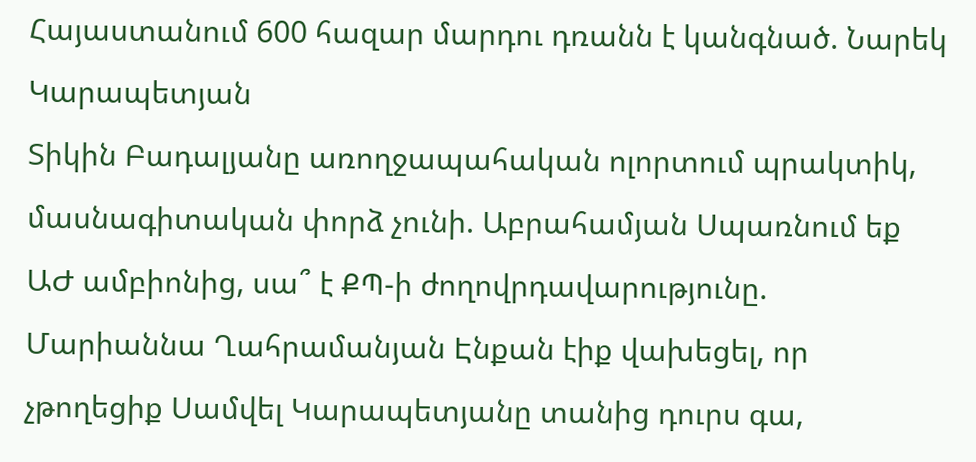Հայաստանում 600 հազար մարդու դռանն է կանգնած. Նարեկ Կարապետյան
Տիկին Բադալյանը առողջապահական ոլորտում պրակտիկ, մասնագիտական փորձ չունի. Աբրահամյան Սպառնում եք ԱԺ ամբիոնից, սա՞ է ՔՊ-ի ժողովրդավարությունը. Մարիաննա Ղահրամանյան Էնքան էիք վախեցել, որ չթողեցիք Սամվել Կարապետյանը տանից դուրս գա,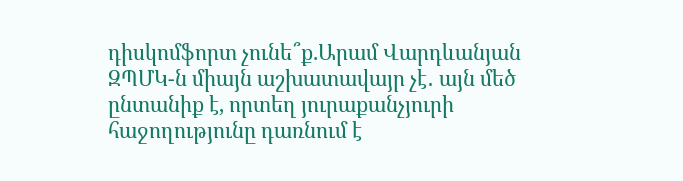դիսկոմֆորտ չունե՞ք.Արամ Վարդևանյան ԶՊՄԿ-ն միայն աշխատավայր չէ․ այն մեծ ընտանիք է, որտեղ յուրաքանչյուրի հաջողությունը դառնում է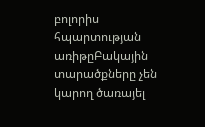բոլորիս հպարտության առիթըԲակային տարածքները չեն կարող ծառայել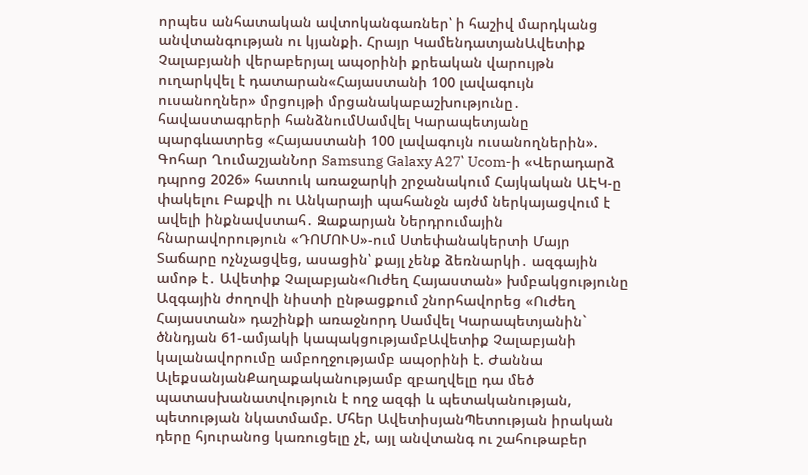որպես անհատական ավտոկանգառներ՝ ի հաշիվ մարդկանց անվտանգության ու կյանքի. Հրայր ԿամենդատյանԱվետիք Չալաբյանի վերաբերյալ ապօրինի քրեական վարույթն ուղարկվել է դատարան«Հայաստանի 100 լավագույն ուսանողներ» մրցույթի մրցանակաբաշխությունը․ հավաստագրերի հանձնումՍամվել Կարապետյանը պարգևատրեց «Հայաստանի 100 լավագույն ուսանողներին». Գոհար ՂումաշյանՆոր Samsung Galaxy A27՝ Ucom-ի «Վերադարձ դպրոց 2026» հատուկ առաջարկի շրջանակում Հայկական ԱԷԿ-ը փակելու Բաքվի ու Անկարայի պահանջն այժմ ներկայացվում է ավելի ինքնավստահ․ Զաքարյան Ներդրումային հնարավորություն «ԴՈՄՈՒՍ»-ում Ստեփանակերտի Մայր Տաճարը ոչնչացվեց, ասացին՝ քայլ չենք ձեռնարկի․ ազգային ամոթ է․ Ավետիք Չալաբյան«Ուժեղ Հայաստան» խմբակցությունը Ազգային ժողովի նիստի ընթացքում շնորհավորեց «Ուժեղ Հայաստան» դաշինքի առաջնորդ Սամվել Կարապետյանին` ծննդյան 61-ամյակի կապակցությամբԱվետիք Չալաբյանի կալանավորումը ամբողջությամբ ապօրինի է. Ժաննա ԱլեքսանյանՔաղաքականությամբ զբաղվելը դա մեծ պատասխանատվություն է ողջ ազգի և պետականության, պետության նկատմամբ. Մհեր ԱվետիսյանՊետության իրական դերը հյուրանոց կառուցելը չէ, այլ անվտանգ ու շահութաբեր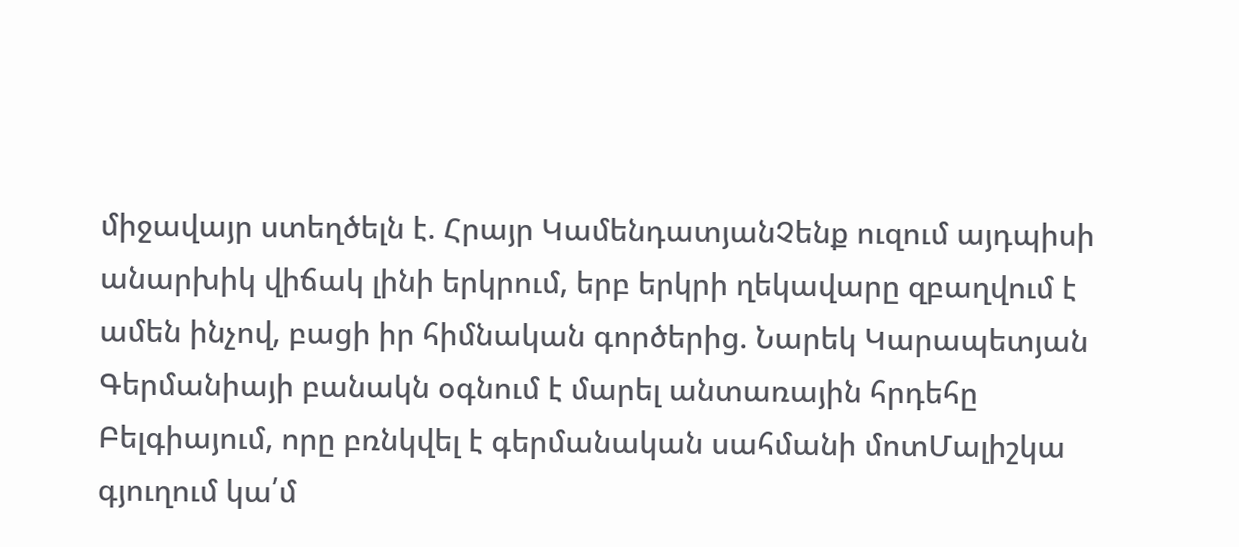միջավայր ստեղծելն է. Հրայր ԿամենդատյանՉենք ուզում այդպիսի անարխիկ վիճակ լինի երկրում, երբ երկրի ղեկավարը զբաղվում է ամեն ինչով, բացի իր հիմնական գործերից. Նարեկ Կարապետյան Գերմանիայի բանակն օգնում է մարել անտառային հրդեհը Բելգիայում, որը բռնկվել է գերմանական սահմանի մոտՄալիշկա գյուղում կա՛մ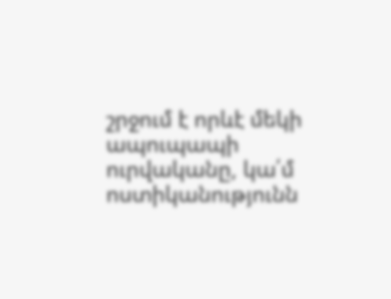շրջում է որևէ մեկի ապուպապի ուրվականը, կա՛մ ոստիկանությունն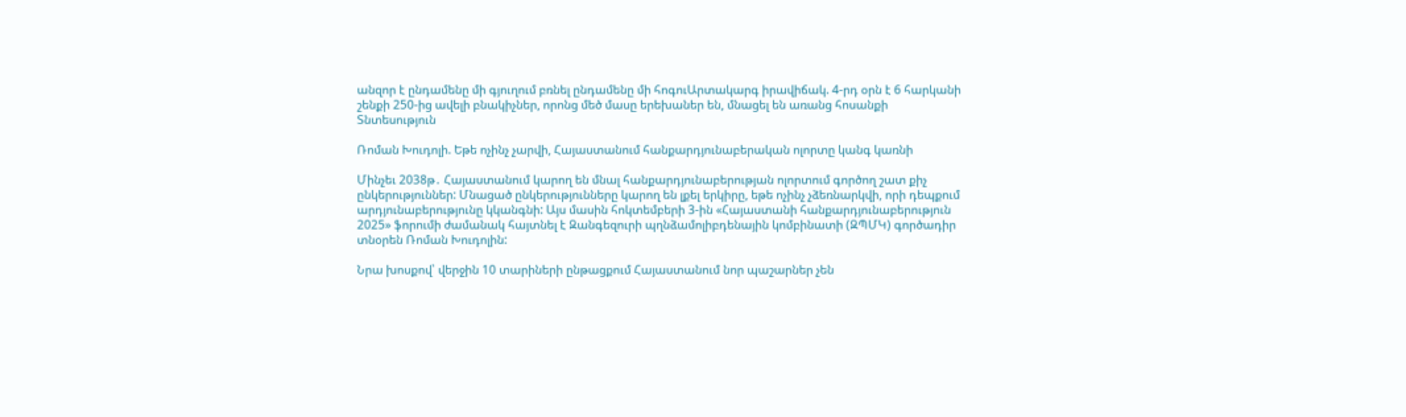անզոր է ընդամենը մի գյուղում բռնել ընդամենը մի հոգուԱրտակարգ իրավիճակ. 4-րդ օրն է 6 հարկանի շենքի 250-ից ավելի բնակիչներ, որոնց մեծ մասը երեխաներ են, մնացել են առանց հոսանքի
Տնտեսություն

Ռոման Խուդոլի. Եթե ոչինչ չարվի, Հայաստանում հանքարդյունաբերական ոլորտը կանգ կառնի

Մինչեւ 2038թ․ Հայաստանում կարող են մնալ հանքարդյունաբերության ոլորտում գործող շատ քիչ ընկերություններ: Մնացած ընկերությունները կարող են լքել երկիրը, եթե ոչինչ չձեռնարկվի, որի դեպքում արդյունաբերությունը կկանգնի: Այս մասին հոկտեմբերի 3-ին «Հայաստանի հանքարդյունաբերություն 2025» ֆորումի ժամանակ հայտնել է Զանգեզուրի պղնձամոլիբդենային կոմբինատի (ԶՊՄԿ) գործադիր տնօրեն Ռոման Խուդոլին:

Նրա խոսքով՝ վերջին 10 տարիների ընթացքում Հայաստանում նոր պաշարներ չեն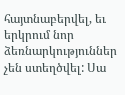հայտնաբերվել, եւ երկրում նոր ձեռնարկություններ չեն ստեղծվել: Սա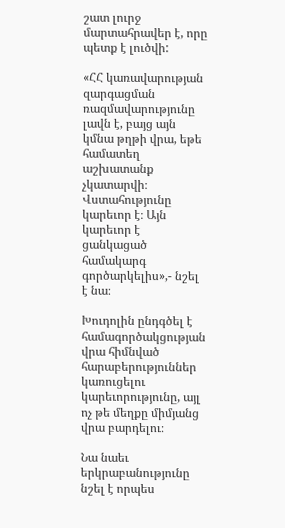շատ լուրջ մարտահրավեր է, որը պետք է լուծվի:

«ՀՀ կառավարության զարգացման ռազմավարությունը լավն է, բայց այն կմնա թղթի վրա, եթե համատեղ աշխատանք չկատարվի։ Վստահությունը կարեւոր է։ Այն կարեւոր է ցանկացած համակարգ գործարկելիս»,- նշել է նա։

Խուդոլին ընդգծել է համագործակցության վրա հիմնված հարաբերություններ կառուցելու կարեւորությունը, այլ ոչ թե մեղքը միմյանց վրա բարդելու։

Նա նաեւ երկրաբանությունը նշել է որպես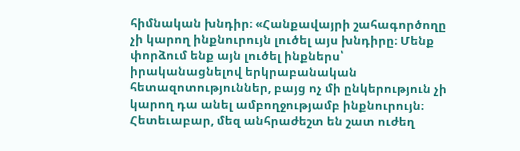հիմնական խնդիր։ «Հանքավայրի շահագործողը չի կարող ինքնուրույն լուծել այս խնդիրը։ Մենք փորձում ենք այն լուծել ինքներս՝ իրականացնելով երկրաբանական հետազոտություններ, բայց ոչ մի ընկերություն չի կարող դա անել ամբողջությամբ ինքնուրույն։ Հետեւաբար, մեզ անհրաժեշտ են շատ ուժեղ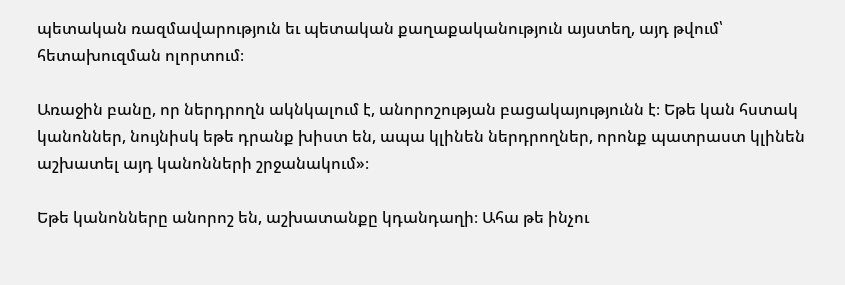պետական ռազմավարություն եւ պետական քաղաքականություն այստեղ, այդ թվում՝ հետախուզման ոլորտում։

Առաջին բանը, որ ներդրողն ակնկալում է, անորոշության բացակայությունն է։ Եթե կան հստակ կանոններ, նույնիսկ եթե դրանք խիստ են, ապա կլինեն ներդրողներ, որոնք պատրաստ կլինեն աշխատել այդ կանոնների շրջանակում»։

Եթե կանոնները անորոշ են, աշխատանքը կդանդաղի։ Ահա թե ինչու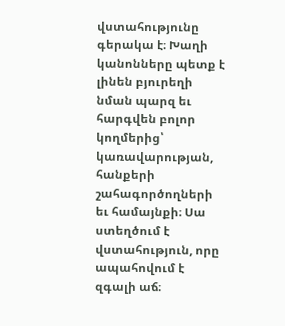վստահությունը գերակա է։ Խաղի կանոնները պետք է լինեն բյուրեղի նման պարզ եւ հարգվեն բոլոր կողմերից՝ կառավարության, հանքերի շահագործողների եւ համայնքի։ Սա ստեղծում է վստահություն, որը ապահովում է զգալի աճ։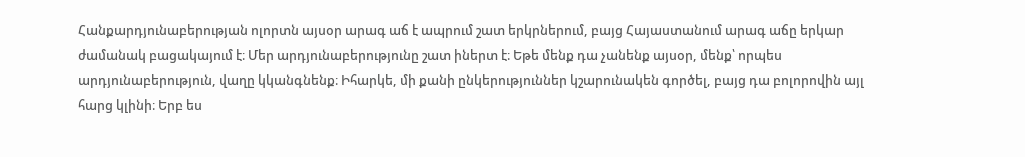Հանքարդյունաբերության ոլորտն այսօր արագ աճ է ապրում շատ երկրներում, բայց Հայաստանում արագ աճը երկար ժամանակ բացակայում է։ Մեր արդյունաբերությունը շատ իներտ է։ Եթե մենք դա չանենք այսօր, մենք՝ որպես արդյունաբերություն, վաղը կկանգնենք։ Իհարկե, մի քանի ընկերություններ կշարունակեն գործել, բայց դա բոլորովին այլ հարց կլինի։ Երբ ես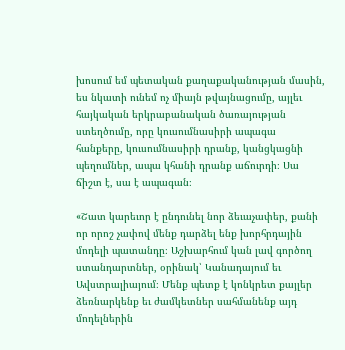խոսում եմ պետական քաղաքականության մասին, ես նկատի ունեմ ոչ միայն թվայնացումը, այլեւ հայկական երկրաբանական ծառայության ստեղծումը, որը կուսումնասիրի ապագա հանքերը, կուսումնասիրի դրանք, կանցկացնի պեղումներ, ապա կհանի դրանք աճուրդի։ Սա ճիշտ է, սա է ապագան։

«Շատ կարեւոր է ընդունել նոր ձեւաչափեր, քանի որ որոշ չափով մենք դարձել ենք խորհրդային մոդելի պատանդը։ Աշխարհում կան լավ գործող ստանդարտներ, օրինակ՝ Կանադայում եւ Ավստրալիայում։ Մենք պետք է կոնկրետ քայլեր ձեռնարկենք եւ ժամկետներ սահմանենք այդ մոդելներին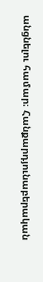անցնելու համար։ Հանքարդյունաբերական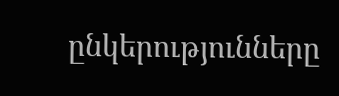ընկերությունները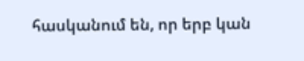հասկանում են, որ երբ կան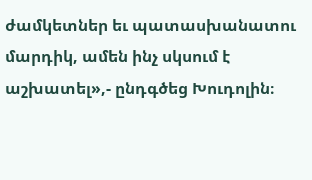ժամկետներ եւ պատասխանատու մարդիկ, ամեն ինչ սկսում է աշխատել»,- ընդգծեց Խուդոլին։